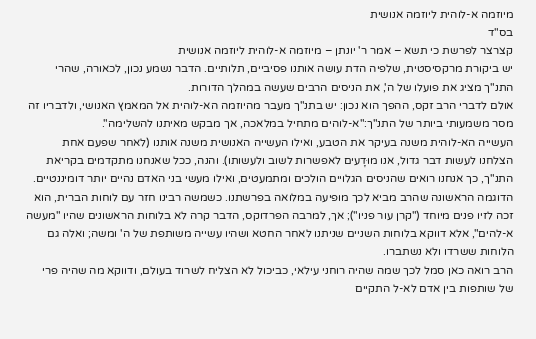מיוזמה א-לוהית ליוזמה אנושית
בס"ד
קצרצר לפרשת כי תשא – אמר ר' יונתן – מיוזמה א-לוהית ליוזמה אנושית
יש ביקורת מרקסיסטית, שלפיה הדת עושה אותנו פסיביים, תלותיים. הדבר נשמע נכון, לכאורה, שהרי התנ"ך מציג את פועלו של ה', את הניסים הרבים שעשה במהלך הדורות.
אולם לדברי הרב זקס, ההפך הוא נכון: יש בתנ"ך מעבר מהיוזמה הא-לוהית אל המאמץ האנושי, ולדבריו זה מסר משמעותי ביותר של התנ"ך:"א-לוהים מתחיל במלאכה, אך מבקש מאיתנו להשלימה".
העשייה הא-לוהית משנה בעיקר את הטבע, ואילו העשייה האנושית משנה אותנו (לאחר שפעם אחת הצלחנו לעשות דבר גדול, אנו מוּדָעים לאפשרות לשוב ולעשותו). והנה, ככל שאנחנו מתקדמים בקריאת התנ"ך, כך אנחנו רואים שהניסים הגלויים הולכים ומתמעטים, ואילו מעשי בני האדם נהיים יותר דומיננטיים.
הדוגמה הראשונה שהרב מביא לכך מופיעה במלואה בפרשתנו. כשמשה רבינו חזר עם לוחות הברית, הוא זכה לזיו פנים מיוחד ("קרן עור פניו"); אך, למרבה הפרדוקס, הדבר קרה לא בלוחות הראשונים שהיו "מעשה א-להים", אלא דווקא בלוחות השניים שניתנו לאחר החטא ושהיו עשייה משותפת של ה' ומשה; ואלה גם הלוחות ששרדו ולא נשתברו.
הרב רואה כאן סמל לכך שמה שהיה רוחני עילאי, כביכול לא הצליח לשרוד בעולם, ודווקא מה שהיה פרי של שותפות בין אדם לא-ל התקיים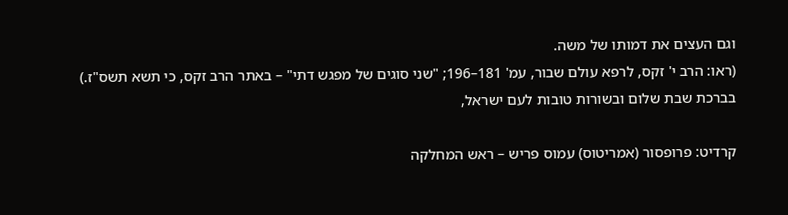וגם העצים את דמותו של משה.
(ראו: הרב י' זקס, לרפא עולם שבור, עמ' 181–196; "שני סוגים של מפגש דתי" – באתר הרב זקס, כי תשא תשס"ז.)
בברכת שבת שלום ובשורות טובות לעם ישראל,

קרדיט: פרופסור (אמריטוס) עמוס פריש – ראש המחלקה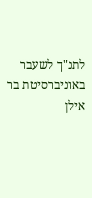לתנ"ך לשעבר באוניברסיטת בר אילן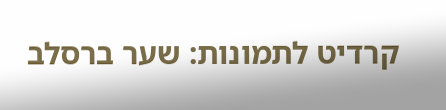קרדיט לתמונות: שער ברסלב